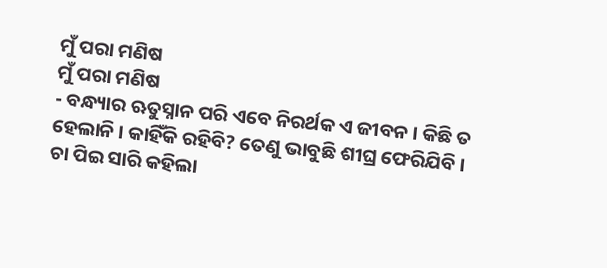ମୁଁ ପରା ମଣିଷ
ମୁଁ ପରା ମଣିଷ
- ବନ୍ଧ୍ୟାର ଋତୁସ୍ନାନ ପରି ଏବେ ନିରର୍ଥକ ଏ ଜୀବନ । କିଛି ତ ହେଲାନି । କାହିଁକି ରହିବି? ତେଣୁ ଭାବୁଛି ଶୀଘ୍ର ଫେରିଯିବି । ଚା ପିଇ ସାରି କହିଲା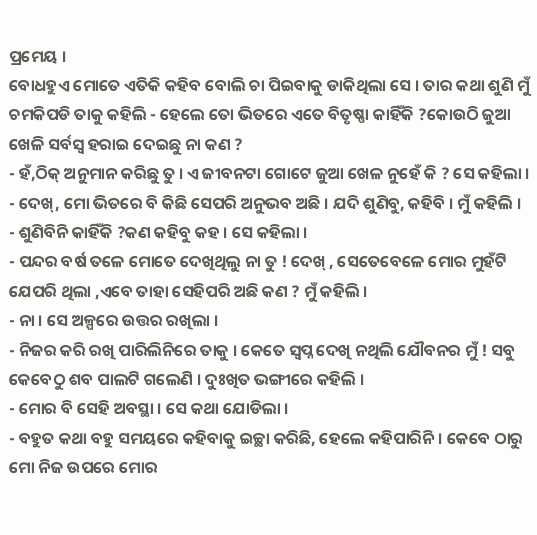ପ୍ରମେୟ ।
ବୋଧହୁଏ ମୋତେ ଏତିକି କହିବ ବୋଲି ଚା ପିଇବାକୁ ଡାକିଥିଲା ସେ । ତାର କଥା ଶୁଣି ମୁଁ ଚମକିପଡି ତାକୁ କହିଲି - ହେଲେ ତୋ ଭିତରେ ଏତେ ବିତୃଷ୍ଣା କାହିଁକି ?କୋଉଠି ଜୁଆ ଖେଳି ସର୍ବସ୍ବ ହରାଇ ଦେଇଛୁ ନା କଣ ?
- ହଁ,ଠିକ୍ ଅନୁମାନ କରିଛୁ ତୁ । ଏ ଜୀବନଟା ଗୋଟେ ଜୁଆ ଖେଳ ନୁହେଁ କି ? ସେ କହିଲା ।
- ଦେଖ୍, ମୋ ଭିତରେ ବି କିଛି ସେପରି ଅନୁଭବ ଅଛି । ଯଦି ଶୁଣିବୁ, କହିବି । ମୁଁ କହିଲି ।
- ଶୁଣିବିନି କାହିଁକି ?କଣ କହିବୁ କହ । ସେ କହିଲା ।
- ପନ୍ଦର ବର୍ଷ ତଳେ ମୋତେ ଦେଖିଥିଲୁ ନା ତୁ ! ଦେଖ୍ , ସେତେବେଳେ ମୋର ମୁହଁଟି ଯେପରି ଥିଲା ,ଏବେ ତାହା ସେହିପରି ଅଛି କଣ ? ମୁଁ କହିଲି ।
- ନା । ସେ ଅଳ୍ପରେ ଉତ୍ତର ରଖିଲା ।
- ନିଜର କରି ରଖି ପାରିଲିନିରେ ତାକୁ । କେତେ ସ୍ବପ୍ନ ଦେଖି ନଥିଲି ଯୌବନର ମୁଁ ! ସବୁ କେବେଠୁ ଶବ ପାଲଟି ଗଲେଣି । ଦୁଃଖିତ ଭଙ୍ଗୀରେ କହିଲି ।
- ମୋର ବି ସେହି ଅବସ୍ଥା । ସେ କଥା ଯୋଡିଲା ।
- ବହୁତ କଥା ବହୁ ସମୟରେ କହିବାକୁ ଇଚ୍ଛା କରିଛି, ହେଲେ କହିପାରିନି । କେବେ ଠାରୁ ମୋ ନିଜ ଉପରେ ମୋର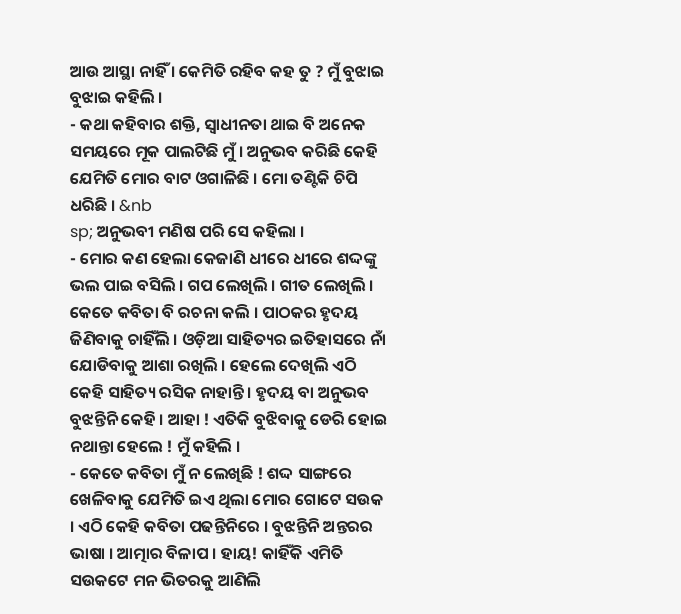ଆଉ ଆସ୍ଥା ନାହିଁ । କେମିତି ରହିବ କହ ତୁ ? ମୁଁ ବୁଝାଇ ବୁଝାଇ କହିଲି ।
- କଥା କହିବାର ଶକ୍ତି, ସ୍ବାଧୀନତା ଥାଇ ବି ଅନେକ ସମୟରେ ମୂକ ପାଲଟିଛି ମୁଁ । ଅନୁଭବ କରିଛି କେହି ଯେମିତି ମୋର ବାଟ ଓଗାଳିଛି । ମୋ ତଣ୍ଟିକି ଚିପି ଧରିଛି । &nb
sp; ଅନୁଭବୀ ମଣିଷ ପରି ସେ କହିଲା ।
- ମୋର କଣ ହେଲା କେଜାଣି ଧୀରେ ଧୀରେ ଶଦ୍ଦଙ୍କୁ ଭଲ ପାଇ ବସିଲି । ଗପ ଲେଖିଲି । ଗୀତ ଲେଖିଲି । କେତେ କବିତା ବି ରଚନା କଲି । ପାଠକର ହୃଦୟ ଜିଣିବାକୁ ଚାହିଁଲି । ଓଡ଼ିଆ ସାହିତ୍ୟର ଇତିହାସରେ ନାଁ ଯୋଡିବାକୁ ଆଶା ରଖିଲି । ହେଲେ ଦେଖିଲି ଏଠି କେହି ସାହିତ୍ୟ ରସିକ ନାହାନ୍ତି । ହୃଦୟ ବା ଅନୁଭବ ବୁଝନ୍ତିନି କେହି । ଆହା ! ଏତିକି ବୁଝିବାକୁ ଡେରି ହୋଇ ନଥାନ୍ତା ହେଲେ ! ମୁଁ କହିଲି ।
- କେତେ କବିତା ମୁଁ ନ ଲେଖିଛି ! ଶଦ୍ଦ ସାଙ୍ଗରେ ଖେଳିବାକୁ ଯେମିତି ଇଏ ଥିଲା ମୋର ଗୋଟେ ସଉକ । ଏଠି କେହି କବିତା ପଢନ୍ତିନିରେ । ବୁଝନ୍ତିନି ଅନ୍ତରର ଭାଷା । ଆତ୍ମାର ବିଳାପ । ହାୟ! କାହିଁକି ଏମିତି ସଉକଟେ ମନ ଭିତରକୁ ଆଣିଲି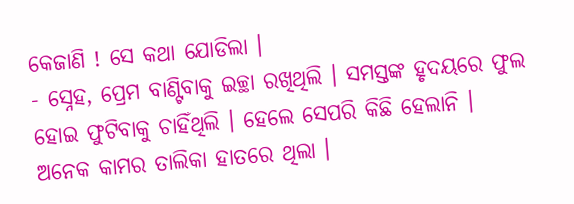କେଜାଣି ! ସେ କଥା ଯୋଡିଲା ।
- ସ୍ନେହ, ପ୍ରେମ ବାଣ୍ଟିବାକୁ ଇଚ୍ଛା ରଖିଥିଲି । ସମସ୍ତଙ୍କ ହୃଦୟରେ ଫୁଲ ହୋଇ ଫୁଟିବାକୁ ଚାହିଁଥିଲି । ହେଲେ ସେପରି କିଛି ହେଲାନି । ଅନେକ କାମର ତାଲିକା ହାତରେ ଥିଲା ।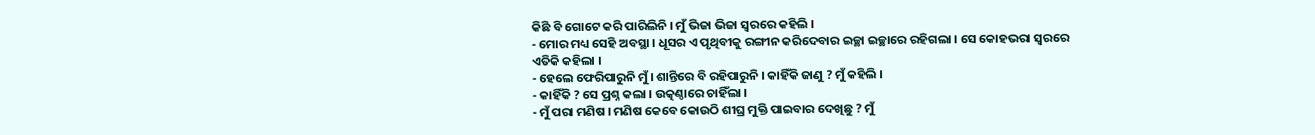କିଛି ବି ଗୋଟେ କରି ପାରିଲିନି । ମୁଁ ଭିଜା ଭିଜା ସ୍ବରରେ କହିଲି ।
- ମୋର ମଧ୍ୟ ସେହି ଅବସ୍ଥା । ଧୂସର ଏ ପୃଥିବୀକୁ ରଙ୍ଗୀନ କରିଦେବାର ଇଚ୍ଛା ଇଚ୍ଛାରେ ରହିଗଲା । ସେ କୋହଭରା ସ୍ବରରେ ଏତିକି କହିଲା ।
- ହେଲେ ଫେରିପାରୁନି ମୁଁ । ଶାନ୍ତିରେ ବି ରହିପାରୁନି । କାହିଁକି ଜାଣୁ ? ମୁଁ କହିଲି ।
- କାହିଁକି ? ସେ ପ୍ରଶ୍ନ କଲା । ଉତ୍କଣ୍ଠାରେ ଚାହିଁଲା ।
- ମୁଁ ପରା ମଣିଷ । ମଣିଷ କେବେ କୋଉଠି ଶୀଘ୍ର ମୁକ୍ତି ପାଇବାର ଦେଖିଛୁ ? ମୁଁ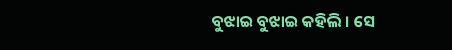ବୁଝାଇ ବୁଝାଇ କହିଲି । ସେ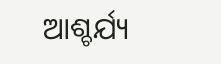ଆଶ୍ଚର୍ଯ୍ୟ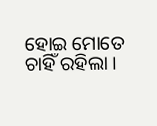ହୋଇ ମୋତେ ଚାହିଁ ରହିଲା ।